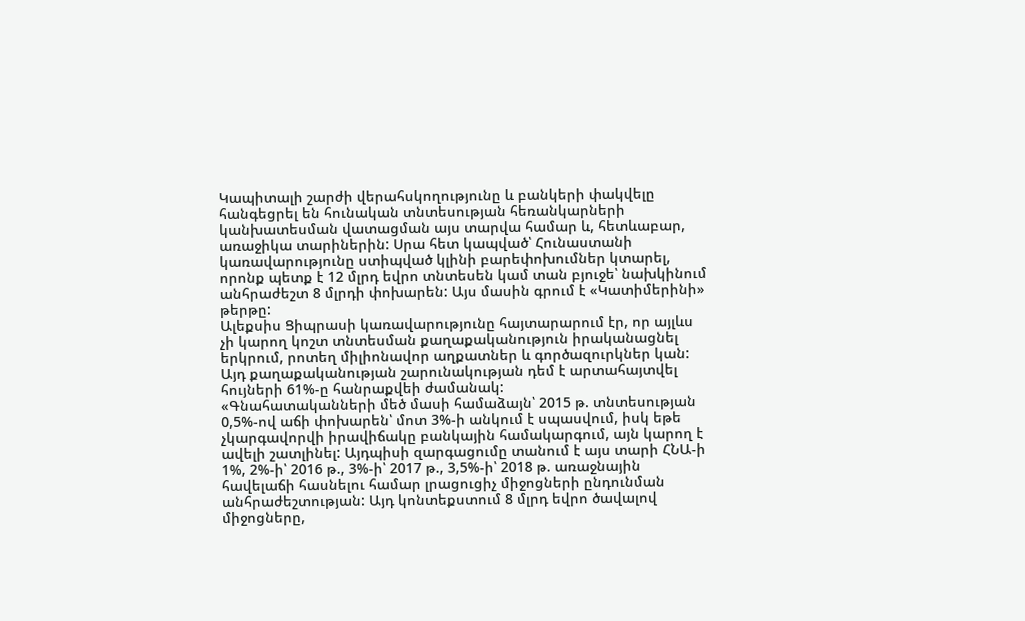Կապիտալի շարժի վերահսկողությունը և բանկերի փակվելը հանգեցրել են հունական տնտեսության հեռանկարների կանխատեսման վատացման այս տարվա համար և, հետևաբար, առաջիկա տարիներին: Սրա հետ կապված՝ Հունաստանի կառավարությունը ստիպված կլինի բարեփոխումներ կտարել, որոնք պետք է 12 մլրդ եվրո տնտեսեն կամ տան բյուջե՝ նախկինում անհրաժեշտ 8 մլրդի փոխարեն: Այս մասին գրում է «Կատիմերինի» թերթը:
Ալեքսիս Ցիպրասի կառավարությունը հայտարարում էր, որ այլևս չի կարող կոշտ տնտեսման քաղաքականություն իրականացնել երկրում, րոտեղ միլիոնավոր աղքատներ և գործազուրկներ կան: Այդ քաղաքականության շարունակության դեմ է արտահայտվել հույների 61%-ը հանրաքվեի ժամանակ:
«Գնահատականների մեծ մասի համաձայն՝ 2015 թ. տնտեսության 0,5%-ով աճի փոխարեն՝ մոտ 3%-ի անկում է սպասվում, իսկ եթե չկարգավորվի իրավիճակը բանկային համակարգում, այն կարող է ավելի շատլինել: Այդպիսի զարգացումը տանում է այս տարի ՀՆԱ-ի 1%, 2%-ի՝ 2016 թ., 3%-ի՝ 2017 թ., 3,5%-ի՝ 2018 թ. առաջնային հավելաճի հասնելու համար լրացուցիչ միջոցների ընդունման անհրաժեշտության: Այդ կոնտեքստում 8 մլրդ եվրո ծավալով միջոցները,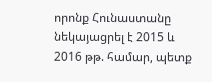որոնք Հունաստանը նեկայացրել է 2015 և 2016 թթ. համար, պետք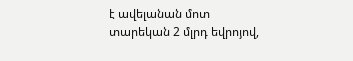է ավելանան մոտ տարեկան 2 մլրդ եվրոյով,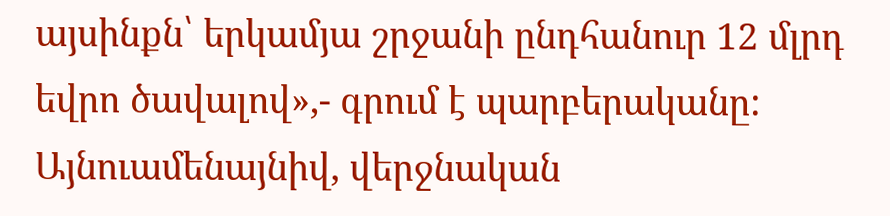այսինքն՝ երկամյա շրջանի ընդհանուր 12 մլրդ եվրո ծավալով»,- գրում է պարբերականը:
Այնուամենայնիվ, վերջնական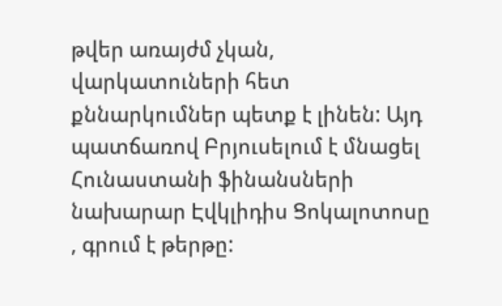թվեր առայժմ չկան, վարկատուների հետ քննարկումներ պետք է լինեն: Այդ պատճառով Բրյուսելում է մնացել Հունաստանի ֆինանսների նախարար Էվկլիդիս Ցոկալոտոսը , գրում է թերթը: